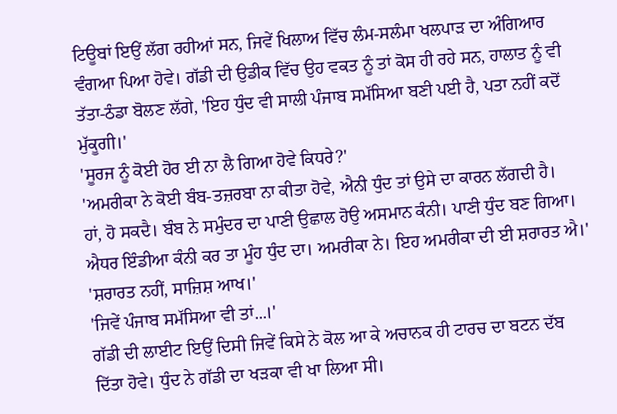ਟਿਊਬਾਂ ਇਉਂ ਲੱਗ ਰਹੀਆਂ ਸਨ, ਜਿਵੇਂ ਖਿਲਾਅ ਵਿੱਚ ਲੰਮ-ਸਲੰਮਾ ਖਲਪਾੜ ਦਾ ਅੰਗਿਆਰ ਵੰਗਆ ਪਿਆ ਹੋਵੇ। ਗੱਡੀ ਦੀ ਉਡੀਕ ਵਿੱਚ ਉਹ ਵਕਤ ਨੂੰ ਤਾਂ ਕੋਸ ਹੀ ਰਹੇ ਸਨ, ਹਾਲਾਤ ਨੂੰ ਵੀ ਤੱਤਾ-ਠੰਡਾ ਬੋਲਣ ਲੱਗੇ, 'ਇਹ ਧੁੰਦ ਵੀ ਸਾਲੀ ਪੰਜਾਬ ਸਮੱਸਿਆ ਬਣੀ ਪਈ ਹੈ, ਪਤਾ ਨਹੀਂ ਕਦੋਂ ਮੁੱਕੂਗੀ।'
'ਸੂਰਜ ਨੂੰ ਕੋਈ ਹੋਰ ਈ ਨਾ ਲੈ ਗਿਆ ਹੋਵੇ ਕਿਧਰੇ?'
'ਅਮਰੀਕਾ ਨੇ ਕੋਈ ਬੰਬ-ਤਜ਼ਰਬਾ ਨਾ ਕੀਤਾ ਹੋਵੇ, ਐਨੀ ਧੁੰਦ ਤਾਂ ਉਸੇ ਦਾ ਕਾਰਨ ਲੱਗਦੀ ਹੈ।
ਹਾਂ, ਹੋ ਸਕਦੈ। ਬੰਬ ਨੇ ਸਮੁੰਦਰ ਦਾ ਪਾਣੀ ਉਛਾਲ ਹੋਉ ਅਸਮਾਨ ਕੰਨੀ। ਪਾਣੀ ਧੁੰਦ ਬਣ ਗਿਆ। ਐਧਰ ਇੰਡੀਆ ਕੰਨੀ ਕਰ ਤਾ ਮੂੰਹ ਧੁੰਦ ਦਾ। ਅਮਰੀਕਾ ਨੇ। ਇਹ ਅਮਰੀਕਾ ਦੀ ਈ ਸ਼ਰਾਰਤ ਐ।'
'ਸ਼ਰਾਰਤ ਨਹੀਂ, ਸਾਜ਼ਿਸ਼ ਆਖ।'
'ਜਿਵੇਂ ਪੰਜਾਬ ਸਮੱਸਿਆ ਵੀ ਤਾਂ...।'
ਗੱਡੀ ਦੀ ਲਾਈਟ ਇਉਂ ਦਿਸੀ ਜਿਵੇਂ ਕਿਸੇ ਨੇ ਕੋਲ ਆ ਕੇ ਅਚਾਨਕ ਹੀ ਟਾਰਚ ਦਾ ਬਟਨ ਦੱਬ ਦਿੱਤਾ ਹੋਵੇ। ਧੁੰਦ ਨੇ ਗੱਡੀ ਦਾ ਖੜਕਾ ਵੀ ਖਾ ਲਿਆ ਸੀ।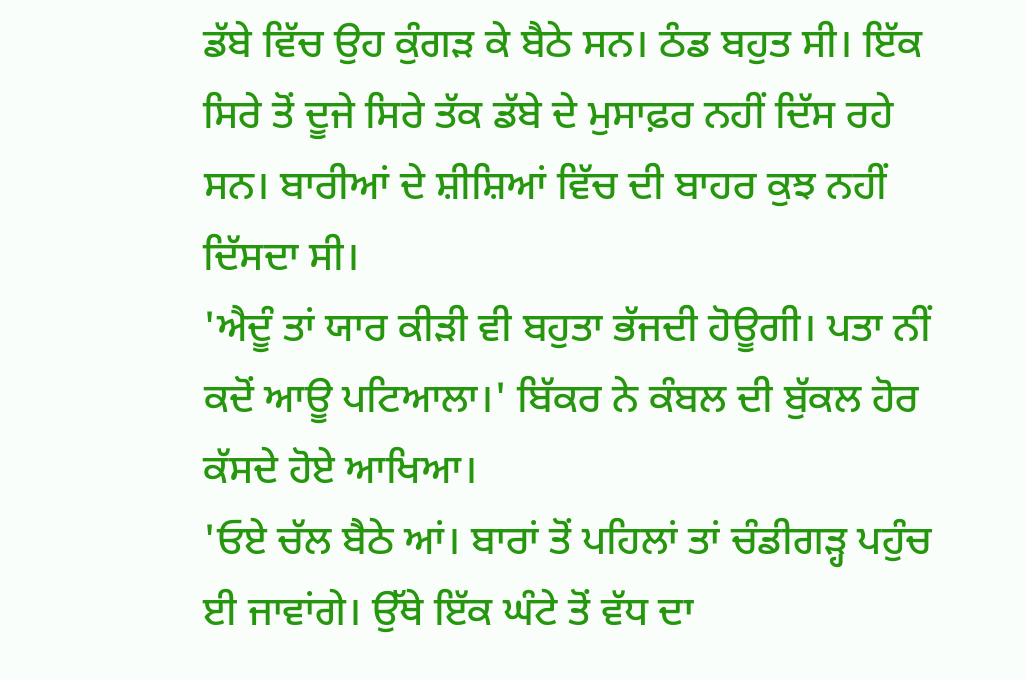ਡੱਬੇ ਵਿੱਚ ਉਹ ਕੁੰਗੜ ਕੇ ਬੈਠੇ ਸਨ। ਠੰਡ ਬਹੁਤ ਸੀ। ਇੱਕ ਸਿਰੇ ਤੋਂ ਦੂਜੇ ਸਿਰੇ ਤੱਕ ਡੱਬੇ ਦੇ ਮੁਸਾਫ਼ਰ ਨਹੀਂ ਦਿੱਸ ਰਹੇ ਸਨ। ਬਾਰੀਆਂ ਦੇ ਸ਼ੀਸ਼ਿਆਂ ਵਿੱਚ ਦੀ ਬਾਹਰ ਕੁਝ ਨਹੀਂ ਦਿੱਸਦਾ ਸੀ।
'ਐਦੂੰ ਤਾਂ ਯਾਰ ਕੀੜੀ ਵੀ ਬਹੁਤਾ ਭੱਜਦੀ ਹੋਊਗੀ। ਪਤਾ ਨੀਂ ਕਦੋਂ ਆਊ ਪਟਿਆਲਾ।' ਬਿੱਕਰ ਨੇ ਕੰਬਲ ਦੀ ਬੁੱਕਲ ਹੋਰ ਕੱਸਦੇ ਹੋਏ ਆਖਿਆ।
'ਓਏ ਚੱਲ ਬੈਠੇ ਆਂ। ਬਾਰਾਂ ਤੋਂ ਪਹਿਲਾਂ ਤਾਂ ਚੰਡੀਗੜ੍ਹ ਪਹੁੰਚ ਈ ਜਾਵਾਂਗੇ। ਉੱਥੇ ਇੱਕ ਘੰਟੇ ਤੋਂ ਵੱਧ ਦਾ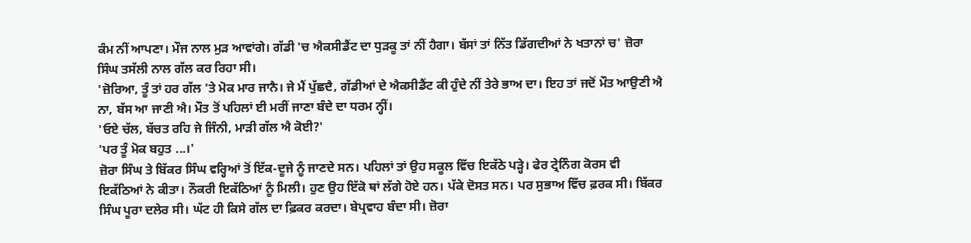ਕੰਮ ਨੀਂ ਆਪਣਾ। ਮੌਜ ਨਾਲ ਮੁੜ ਆਵਾਂਗੇ। ਗੱਡੀ 'ਚ ਐਕਸੀਡੈਂਟ ਦਾ ਧੁੜਕੂ ਤਾਂ ਨੀਂ ਹੈਗਾ। ਬੱਸਾਂ ਤਾਂ ਨਿੱਤ ਡਿੱਗਦੀਆਂ ਨੇ ਖਤਾਨਾਂ ਚ' ਜ਼ੋਰਾ ਸਿੰਘ ਤਸੱਲੀ ਨਾਲ ਗੱਲ ਕਰ ਰਿਹਾ ਸੀ।
'ਜ਼ੋਰਿਆ, ਤੂੰ ਤਾਂ ਹਰ ਗੱਲ 'ਤੇ ਮੋਕ ਮਾਰ ਜਾਨੈ। ਜੇ ਮੈਂ ਪੁੱਛਦੈ, ਗੱਡੀਆਂ ਦੇ ਐਕਸੀਡੈਂਟ ਕੀ ਹੁੰਦੇ ਨੀਂ ਤੇਰੇ ਭਾਅ ਦਾ। ਇਹ ਤਾਂ ਜਦੋਂ ਮੌਤ ਆਉਣੀ ਐ ਨਾ, ਬੱਸ ਆ ਜਾਣੀ ਐ। ਮੌਤ ਤੋਂ ਪਹਿਲਾਂ ਈ ਮਰੀਂ ਜਾਣਾ ਬੰਦੇ ਦਾ ਧਰਮ ਨ੍ਹੀਂ।
'ਓਏ ਚੱਲ, ਬੱਚਤ ਰਹਿ ਜੇ ਜਿੰਨੀ, ਮਾੜੀ ਗੱਲ ਐ ਕੋਈ?'
'ਪਰ ਤੂੰ ਮੋਕ ਬਹੁਤ ...।'
ਜ਼ੋਰਾ ਸਿੰਘ ਤੇ ਬਿੱਕਰ ਸਿੰਘ ਵਰ੍ਹਿਆਂ ਤੋਂ ਇੱਕ-ਦੂਜੇ ਨੂੰ ਜਾਣਦੇ ਸਨ। ਪਹਿਲਾਂ ਤਾਂ ਉਹ ਸਕੂਲ ਵਿੱਚ ਇਕੱਠੇ ਪੜ੍ਹੇ। ਫੇਰ ਟ੍ਰੇਨਿੰਗ ਕੋਰਸ ਵੀ ਇਕੱਠਿਆਂ ਨੇ ਕੀਤਾ। ਨੌਕਰੀ ਇਕੱਠਿਆਂ ਨੂੰ ਮਿਲੀ। ਹੁਣ ਉਹ ਇੱਕੋ ਥਾਂ ਲੱਗੇ ਹੋਏ ਹਨ। ਪੱਕੇ ਦੋਸਤ ਸਨ। ਪਰ ਸੁਭਾਅ ਵਿੱਚ ਫ਼ਰਕ ਸੀ। ਬਿੱਕਰ ਸਿੰਘ ਪੂਰਾ ਦਲੇਰ ਸੀ। ਘੱਟ ਹੀ ਕਿਸੇ ਗੱਲ ਦਾ ਫ਼ਿਕਰ ਕਰਦਾ। ਬੇਪ੍ਰਵਾਹ ਬੰਦਾ ਸੀ। ਜ਼ੋਰਾ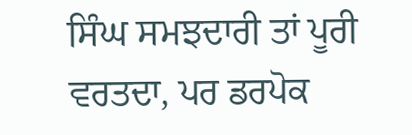ਸਿੰਘ ਸਮਝਦਾਰੀ ਤਾਂ ਪੂਰੀ ਵਰਤਦਾ, ਪਰ ਡਰਪੋਕ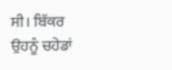ਸੀ। ਬਿੱਕਰ ਉਹਨੂੰ ਚਹੇਡਾਂ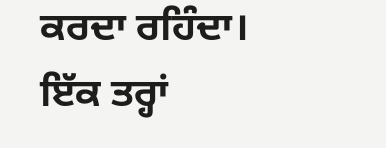ਕਰਦਾ ਰਹਿੰਦਾ। ਇੱਕ ਤਰ੍ਹਾਂ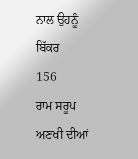ਨਾਲ ਉਹਨੂੰ ਬਿੱਕਰ
156
ਰਾਮ ਸਰੂਪ ਅਣਖੀ ਦੀਆਂ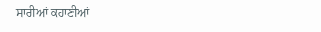ਸਾਰੀਆਂ ਕਹਾਣੀਆਂ